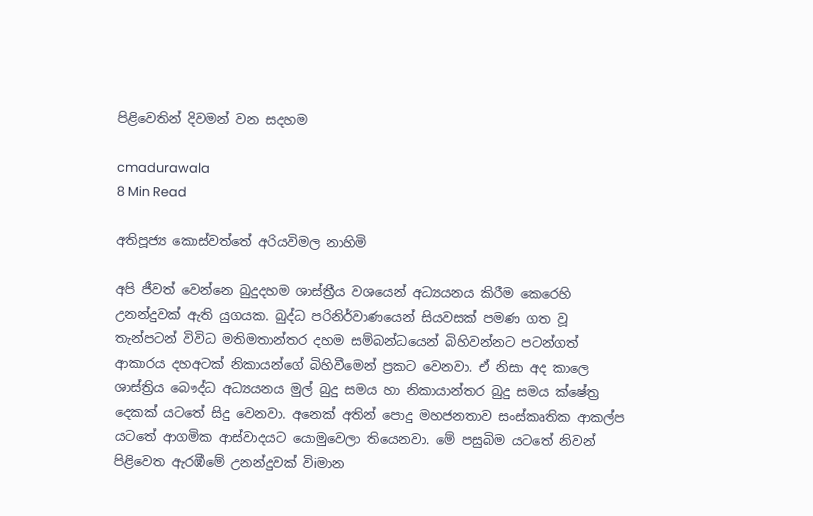පිළිවෙතින් දිවමන් වන සදහම

cmadurawala
8 Min Read

අතිපූජ්‍ය කොස්වත්තේ අරියවිමල නාහිමි

අපි ජීවත් වෙන්නෙ බුදුදහම ශාස්ත්‍රීය වශයෙන් අධ්‍යයනය කිරීම කෙරෙහි උනන්දුවක් ඇති යුගයක. බුද්ධ පරිනිර්වාණයෙන් සියවසක් පමණ ගත වූ තැන්පටන් විවිධ මතිමතාන්තර දහම සම්බන්ධයෙන් බිහිවන්නට පටන්ගත් ආකාරය දහඅටක් නිකායන්ගේ බිහිවීමෙන් ප්‍රකට වෙනවා. ඒ නිසා අද කාලෙ ශාස්ත්‍රිය බෞද්ධ අධ්‍යයනය මුල් බුදු සමය හා නිකායාන්තර බුදු සමය ක්ෂේත්‍ර දෙකක් යටතේ සිදු වෙනවා. අනෙක් අතින් පොදු මහජනතාව සංස්කෘතික ආකල්ප යටතේ ආගමික ආස්වාදයට යොමුවෙලා තියෙනවා. මේ පසුබිම යටතේ නිවන් පිළිවෙත ඇරඹීමේ උනන්දුවක් විiමාන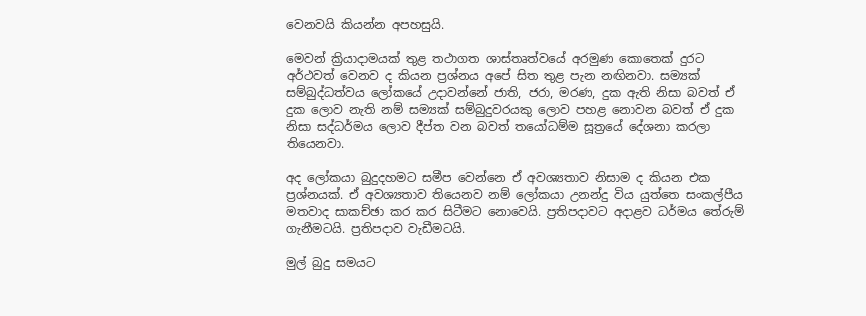වෙනවයි කියන්න අපහසුයි.

මෙවන් ක්‍රියාදාමයක් තුළ තථාගත ශාස්තෘත්වයේ අරමුණ කොතෙක් දුරට අර්ථවත් වෙනව ද කියන ප්‍රශ්නය අපේ සිත තුළ පැන නඟිනවා. සම්‍යක් සම්බුද්ධත්වය ලෝකයේ උදාවන්නේ ජාති, ජරා, මරණ, දුක ඇති නිසා බවත් ඒ දුක ලොව නැති නම් සම්‍යක් සම්බුදුවරයකු ලොව පහළ නොවන බවත් ඒ දුක නිසා සද්ධර්මය ලොව දීප්ත වන බවත් තයෝධම්ම සූත්‍රයේ දේශනා කරලා තියෙනවා.

අද ලෝකයා බුදුදහමට සමීප වෙන්නෙ ඒ අවශ්‍යතාව නිසාම ද කියන එක ප්‍රශ්නයක්. ඒ අවශ්‍යතාව තියෙනව නම් ලෝකයා උනන්දු විය යුත්තෙ සංකල්පීය මතවාද සාකච්ඡා කර කර සිටීමට නොවෙයි. ප්‍රතිපදාවට අදාළව ධර්මය තේරුම් ගැනීමටයි. ප්‍රතිපදාව වැඩීමටයි.

මුල් බුදු සමයට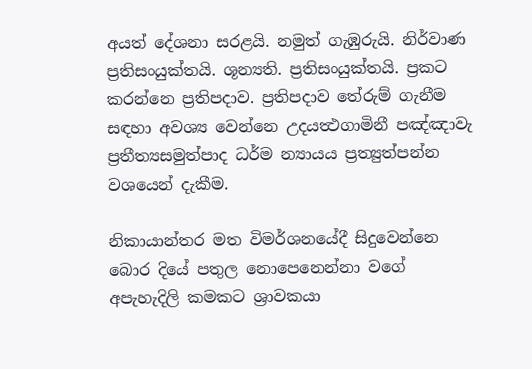අයත් දේශනා සරළයි. නමුත් ගැඹුරුයි. නිර්වාණ ප්‍රතිසංයුක්තයි. ශූන්‍යති. ප්‍රතිසංයුක්තයි. ප්‍රකට කරන්නෙ ප්‍රතිපදාව. ප්‍රතිපදාව තේරුම් ගැනීම සඳහා අවශ්‍ය වෙන්නෙ උදයත්‍ථගාමිනී පඤ්ඤාවැ ප්‍රතීත්‍යසමුත්පාද ධර්ම න්‍යායය ප්‍රත්‍යුත්පන්න වශයෙන් දැකීම.

නිකායාන්තර මත විමර්ශනයේදී සිදුවෙන්නෙ බොර දියේ පතුල නොපෙනෙන්නා වගේ අපැහැදිලි කමකට ශ්‍රාවකයා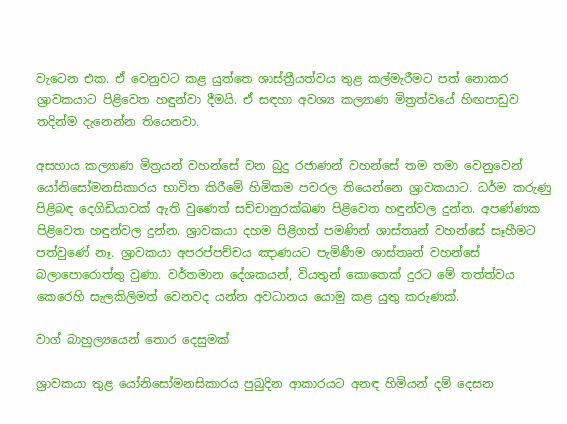වැටෙන එක. ඒ වෙනුවට කළ යුත්තෙ ශාස්ත්‍රීයත්වය තුළ කල්මැරීමට පත් නොකර ශ්‍රාවකයාට පිළිවෙත හඳුන්වා දීමයි. ඒ සඳහා අවශ්‍ය කල්‍යාණ මිත්‍රත්වයේ හිඟපාඩුව තදින්ම දැනෙන්න තියෙනවා.

අසහාය කල්‍යාණ මිත්‍රයන් වහන්සේ වන බුදු රජාණන් වහන්සේ තම තමා වෙනුවෙන් යෝනිසෝමනසිකාරය භාවිත කිරීමේ හිමිකම පවරල තියෙන්නෙ ශ්‍රාවකයාට. ධර්ම කරුණු පිළිබඳ දෙගිඩියාවක් ඇති වුණෙත් සච්චානුරක්ඛණ පිළිවෙත හඳුන්වල දුන්න. අපණ්ණක පිළිවෙත හඳුන්වල දුන්න. ශ්‍රාවකයා දහම පිළිගත් පමණින් ශාස්තෘන් වහන්සේ සෑහීමට පත්වුණේ නෑ. ශ්‍රාවකයා අපරප්පච්චය ඤාණයට පැමිණීම ශාස්තෘන් වහන්සේ බලාපොරොත්තු වුණා. වර්තමාන දේශකයන්, වියතුන් කොතෙක් දුරට මේ තත්ත්වය කෙරෙහි සැලකිලිමත් වෙනවද යන්න අවධානය යොමු කළ යුතු කරුණක්.

වාග් බාහුල්‍යයෙන් තොර දෙසුමක්

ශ්‍රාවකයා තුළ යෝනිසෝමනසිකාරය පුබුදින ආකාරයට අනඳ හිමියන් දම් දෙසන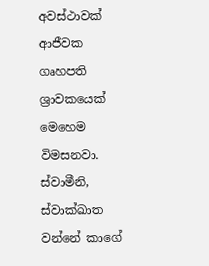අවස්ථාවක් ආජීවක ගෘහපති ශ්‍රාවකයෙක් මෙහෙම විමසනවා. ස්වාමීනි, ස්වාක්ඛාත වන්නේ කාගේ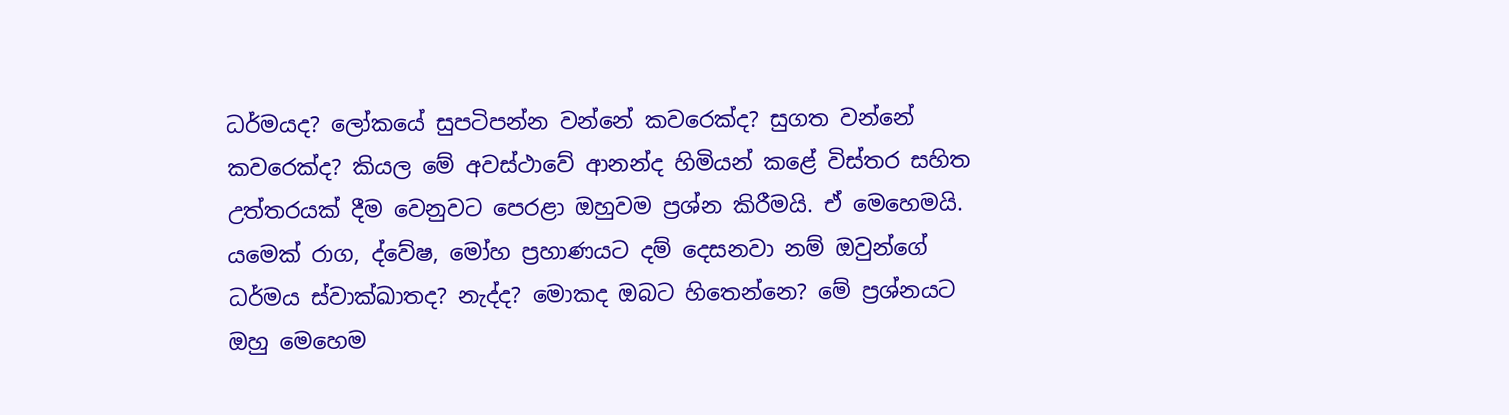ධර්මයද? ලෝකයේ සුපටිපන්න වන්නේ කවරෙක්ද? සුගත වන්නේ කවරෙක්ද? කියල මේ අවස්ථාවේ ආනන්ද හිමියන් කළේ විස්තර සහිත උත්තරයක් දීම වෙනුවට පෙරළා ඔහුවම ප්‍රශ්න කිරීමයි. ඒ මෙහෙමයි. යමෙක් රාග, ද්වේෂ, මෝහ ප්‍රහාණයට දම් දෙසනවා නම් ඔවුන්ගේ ධර්මය ස්වාක්ඛාතද? නැද්ද? මොකද ඔබට හිතෙන්නෙ? මේ ප්‍රශ්නයට ඔහු මෙහෙම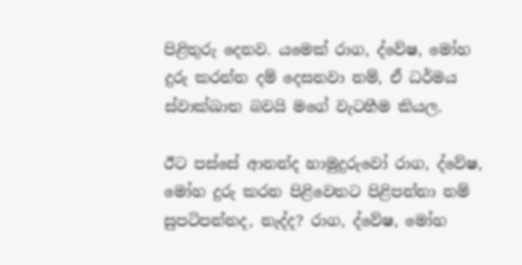පිළිතුරු දෙනව. යමෙක් රාග, ද්වේෂ, මෝහ දුරු කරන්න දම් දෙසනවා නම්, ඒ ධර්මය ස්වාක්ඛාත බවයි මගේ වැටහීම කියල.

ඊට පස්සේ ආනන්ද හාමුදුරුවෝ රාග, ද්වේෂ, මෝහ දුරු කරන පිළිවෙතට පිළිපන්නා නම් සුපටිපන්නද, නැද්ද? රාග, ද්වේෂ, මෝහ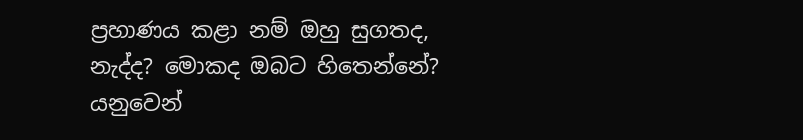ප්‍රහාණය කළා නම් ඔහු සුගතද, නැද්ද? මොකද ඔබට හිතෙන්නේ? යනුවෙන්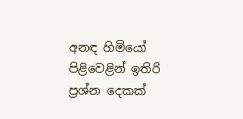අනඳ හිමියෝ පිළිවෙළින් ඉතිරි ප්‍රශ්න දෙකක්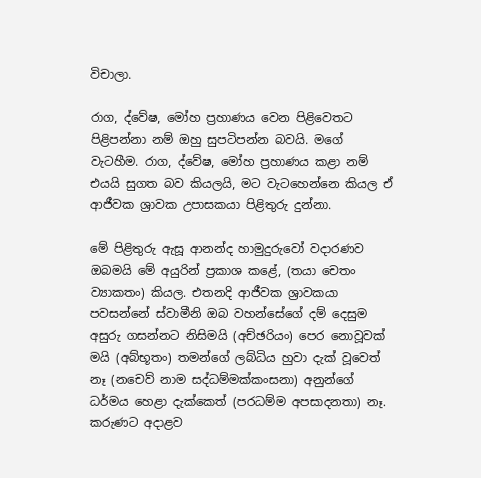විචාලා.

රාග, ද්වේෂ, මෝහ ප්‍රහාණය වෙන පිළිවෙතට පිළිපන්නා නම් ඔහු සුපටිපන්න බවයි. මගේ වැටහීම. රාග, ද්වේෂ, මෝහ ප්‍රහාණය කළා නම් එයයි සුගත බව කියලයි, මට වැටහෙන්නෙ කියල ඒ ආජීවක ශ්‍රාවක උපාසකයා පිළිතුරු දුන්නා.

මේ පිළිතුරු ඇසූ ආනන්ද හාමුදුරුවෝ වදාරණව ඔබමයි මේ අයුරින් ප්‍රකාශ කළේ, (තයා චෙතං ව්‍යාකතං) කියල. එතනදි ආජීවක ශ්‍රාවකයා පවසන්නේ ස්වාමීනි ඔබ වහන්සේගේ දම් දෙසුම අසුරු ගසන්නට නිසිමයි (අච්ඡරියං) පෙර නොවූවක් මයි (අබ්භූතං) තමන්ගේ ලබ්ධිය හුවා දැක් වූවෙත් නෑ (නචෙව් නාම සද්ධම්මක්කංසනා) අනුන්ගේ ධර්මය හෙළා දැක්කෙත් (පරධම්ම අපසාදනතා) නෑ. කරුණට අදාළව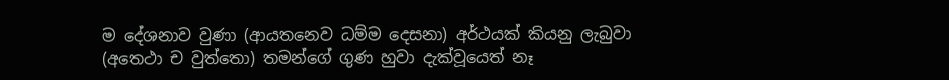ම දේශනාව වුණා (ආයතනෙව ධම්ම දෙසනා) අර්ථයක් කියනු ලැබුවා (අතෙථා ච වුත්තො) තමන්ගේ ගුණ හුවා දැක්වූයෙත් නෑ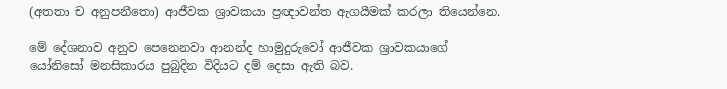(අතතා ච අනුපනීතො) ආජීවක ශ්‍රාවකයා ප්‍රඥාවන්ත ඇගයීමක් කරලා තියෙන්නෙ.

මේ දේශනාව අනුව පෙනෙනවා ආනන්ද හාමුදුරුවෝ ආජීවක ශ්‍රාවකයාගේ යෝනිසෝ මනසිකාරය පුබුදින විදියට දම් දෙසා ඇති බව.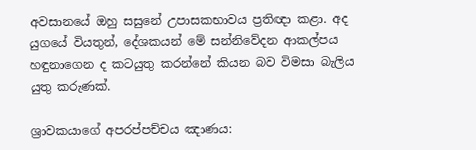අවසානයේ ඔහු සසුනේ උපාසකභාවය ප්‍රතිඥා කළා. අද යුගයේ වියතුන්, දේශකයන් මේ සන්නිවේදන ආකල්පය හඳුනාගෙන ද කටයුතු කරන්නේ කියන බව විමසා බැලිය යුතු කරුණක්.

ශ්‍රාවකයාගේ අපරප්පච්චය ඤාණය: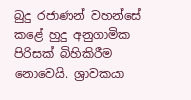බුදු රජාණන් වහන්සේ කළේ හුදු අනුගාමික පිරිසක් බිහිකිරීම නොවෙයි. ශ්‍රාවකයා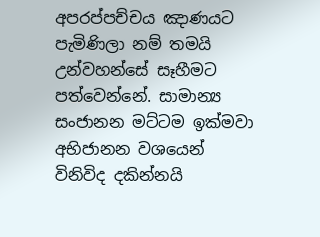අපරප්පච්චය ඤාණයට පැමිණිලා නම් තමයි උන්වහන්සේ සෑහීමට පත්වෙන්නේ. සාමාන්‍ය සංජානන මට්ටම ඉක්මවා අභිජානන වශයෙන් විනිවිද දකින්නයි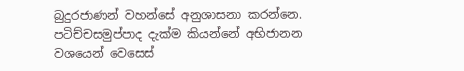බුදුරජාණන් වහන්සේ අනුශාසනා කරන්නෙ. පටිච්චසමුප්පාද දැක්ම කියන්නේ අභිජානන වශයෙන් වෙසෙස්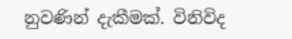නුවණින් දැකීමක්. විනිවිද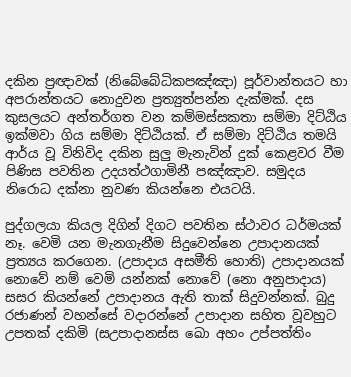දකින ප්‍රඥාවක් (නිබේබේධිකපඤ්ඤා) පූර්වාන්තයට හා අපරාන්තයට නොදුවන ප්‍රත්‍යුත්පන්න දැක්මක්. දස කුසලයට අන්තර්ගත වන කම්මස්සකතා සම්මා දිට්ඨිය ඉක්මවා ගිය සම්මා දිට්ඨියක්. ඒ සම්මා දිට්ඨිය තමයි ආර්ය වූ විනිවිද දකින සුලු මැනැවින් දුක් කෙළවර වීම පිණිස පවතින උදයත්ථගාමිනී පඤ්ඤාව. සමුදය නිරොධ දක්නා නුවණ කියන්නෙ එයටයි.

පුද්ගලයා කියල දිගින් දිගට පවතින ස්ථාවර ධර්මයක් නෑ. වෙමි යන මැනගැනීම සිදුවෙන්නෙ උපාදානයක් ප්‍රත්‍යය කරගෙන. (උපාදාය අසමීති හොති) උපාදානයක් නොවේ නම් වෙමි යන්නක් නොවේ (නො අනුපාදාය) සසර කියන්නේ උපාදානය ඇති තාක් සිදුවන්නක්. බුදු රජාණන් වහන්සේ වදාරන්නේ උපාදාන සහිත වූවහුට උපතක් දකිමි (සඋපාදානස්ස ඛො අහං උප්පත්තිං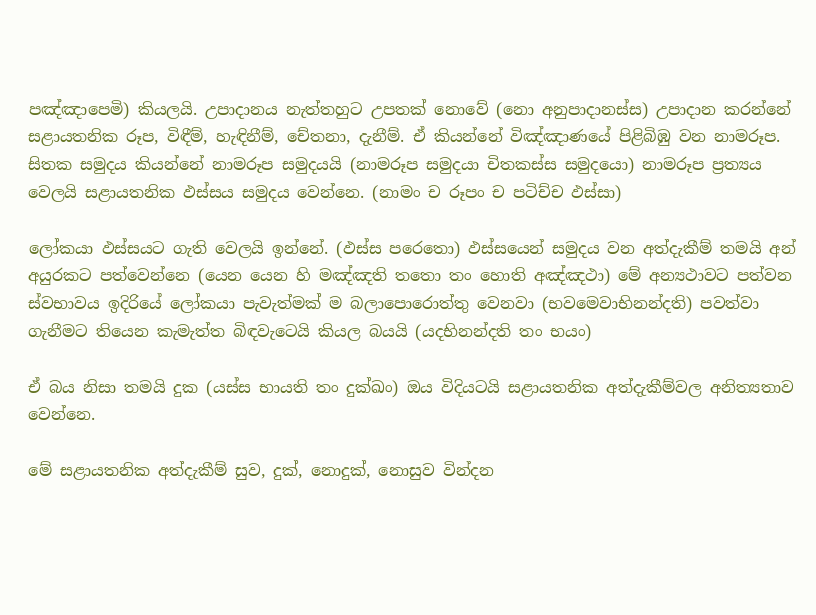පඤ්ඤාපෙමි) කියලයි. උපාදානය නැත්තහුට උපතක් නොවේ (නො අනුපාදානස්ස) උපාදාන කරන්නේ සළායතනික රූප, විඳීම්, හැඳිනීම්, චේතනා, දැනීම්. ඒ කියන්නේ විඤ්ඤාණයේ පිළිබිඹු වන නාමරූප. සිතක සමුදය කියන්නේ නාමරූප සමුදයයි (නාමරූප සමුදයා චිතකස්ස සමුදයො) නාමරූප ප්‍රත්‍යය වෙලයි සළායතනික ඵස්සය සමුදය වෙන්නෙ. (නාමං ච රූපං ච පටිච්ච ඵස්සා)

ලෝකයා ඵස්සයට ගැති වෙලයි ඉන්නේ. (ඵස්ස පරෙතො) ඵස්සයෙන් සමුදය වන අත්දැකීම් තමයි අන් අයුරකට පත්වෙන්නෙ (යෙන යෙන හි මඤ්ඤති තතො තං හොති අඤ්ඤථා) මේ අන්‍යථාවට පත්වන ස්වභාවය ඉදිරියේ ලෝකයා පැවැත්මක් ම බලාපොරොත්තු වෙනවා (භවමෙවාභිනන්දති) පවත්වා ගැනීමට තියෙන කැමැත්ත බිඳවැටෙයි කියල බයයි (යදභිනන්දති තං භයං)

ඒ බය නිසා තමයි දුක (යස්ස භායති තං දුක්ඛං) ඔය විදියටයි සළායතනික අත්දැකීම්වල අනිත්‍යතාව වෙන්නෙ.

මේ සළායතනික අත්දැකීම් සුව, දුක්, නොදුක්, නොසුව වින්දන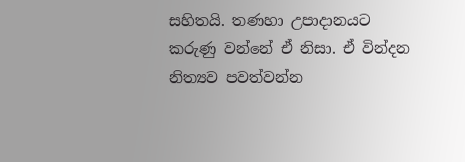සහිතයි. තණහා උපාදානයට කරුණු වන්නේ ඒ නිසා. ඒ වින්දන නිත්‍යව පවත්වන්න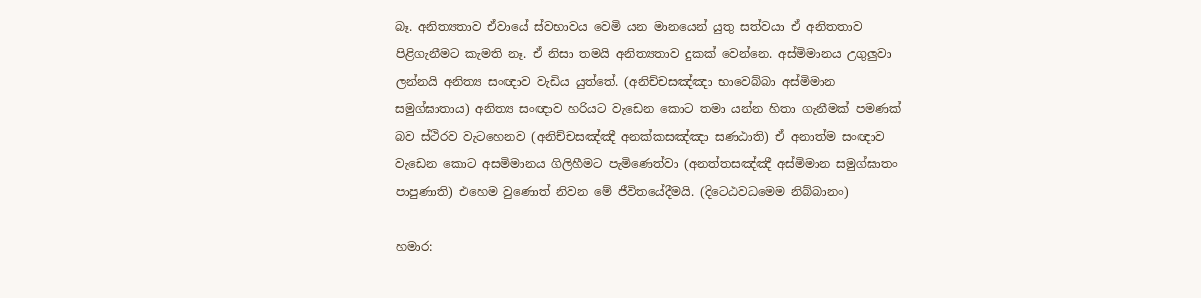බෑ. අනිත්‍යතාව ඒවායේ ස්වභාවය වෙමි යන මානයෙන් යුතු සත්වයා ඒ අනිතතාව පිළිගැනීමට කැමති නෑ. ඒ නිසා තමයි අනිත්‍යතාව දුකක් වෙන්නෙ. අස්මිමානය උගුලුවා ලන්නයි අනිත්‍ය සංඥාව වැඩිය යුත්තේ. (අනිච්චසඤ්ඤා භාවෙබ්බා අස්මිමාන සමුග්ඝාතාය) අනිත්‍ය සංඥාව හරියට වැඩෙන කොට තමා යන්න හිතා ගැනීමක් පමණක් බව ස්ථිරව වැටහෙනව (අනිච්චසඤ්ඤී අනක්කසඤ්ඤා සණඨාති) ඒ අනාත්ම සංඥාව වැඩෙන කොට අසමිමානය ගිලිහීමට පැමිණෙත්වා (අනත්තසඤ්ඤී අස්මිමාන සමුග්ඝාතං පාපුණාති) එහෙම වුණොත් නිවන මේ ජීවිතයේදීමයි. (දිටෙඨවධමෙම නිබ්බානං)

හමාර: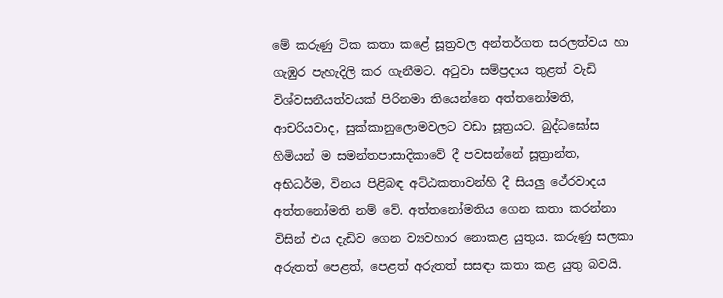මේ කරුණු ටික කතා කළේ සූත්‍රවල අන්තර්ගත සරලත්වය හා ගැඹුර පැහැදිලි කර ගැනීමට. අටුවා සම්ප්‍රදාය තුළත් වැඩි විශ්වසනීයත්වයක් පිරිනමා තියෙන්නෙ අත්තනෝමති, ආචරියවාද, සුක්කානුලොමවලට වඩා සූත්‍රයට. බුද්ධඝෝස හිමියන් ම සමන්තපාසාදිකාවේ දී පවසන්නේ සූත්‍රාන්ත, අභිධර්ම, විනය පිළිබඳ අට්ඨකතාවන්හි දී සියලු ථේරවාදය අත්තනෝමති නම් වේ. අත්තනෝමතිය ගෙන කතා කරන්නා විසින් එය දැඩිව ගෙන ව්‍යවහාර නොකළ යුතුය. කරුණු සලකා අරුතත් පෙළත්, පෙළත් අරුතත් සසඳා කතා කළ යුතු බවයි.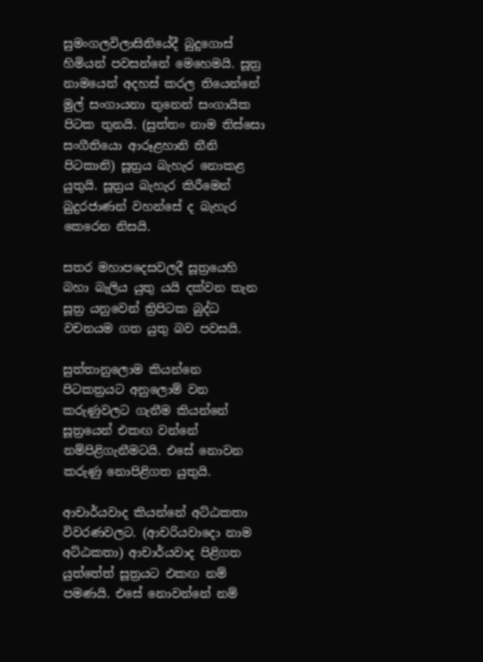සුමංගලවිලාසිනියේදී බුදුගොස් හිමියන් පවසන්නේ මෙහෙමයි. සූත්‍ර නාමයෙන් අදහස් කරල තියෙන්නේ මුල් සංගායනා තුනෙන් සංගායික පිටක තුනයි. (සුත්තං නාම තිස්සො සංගීතියො ආරූළහානි තීනි පිටකානි) සූත්‍රය බැහැර නොකළ යුතුයි. සූත්‍රය බැහැර කිරීමෙන් බුදුරජාණන් වහන්සේ ද බැහැර කෙරෙන නිසයි.

සතර මහාපදෙසවලදී සූත්‍රයෙහි බහා බැලිය යුතු යයි දක්වන තැන සූත්‍ර යනුවෙන් ත්‍රිපිටක බුද්ධ වචනයම ගත යුතු බව පවසයි.

සුත්තානුලොම කියන්නෙ පිටකත්‍රයට අනුලොම් වන කරුණුවලට ගැනීම කියන්නේ සූත්‍රයෙන් එකඟ වන්නේ නම්පිළිගැනීමටයි. එසේ නොවන කරුණු නොපිළිගත යුතුයි.

ආචාර්යවාද කියන්නේ අට්ඨකතා විවරණවලට. (ආචරියවාදො නාම අට්ඨකතා) ආචාර්යවාද පිළිගත යුත්තේත් සූත්‍රයට එකඟ නම් පමණයි. එසේ නොවන්නේ නම්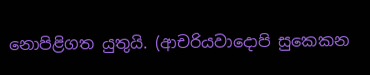නොපිළිගත යුතුයි. (ආචරියවාදොපි සුකෙකන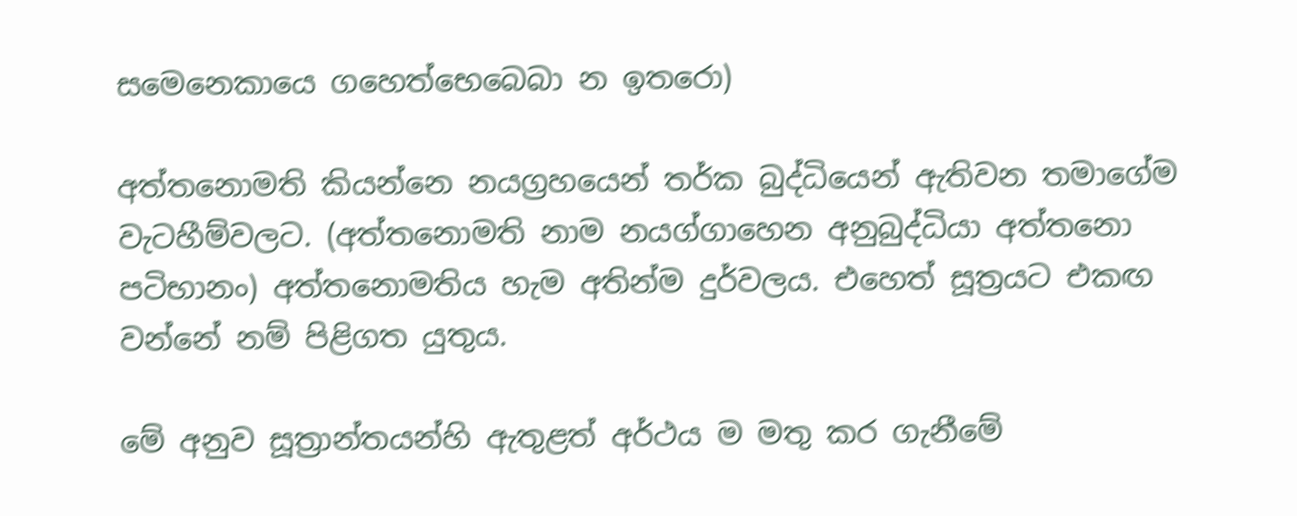සමෙනෙකායෙ ගහෙත්භෙබෙබා න ඉතරො)

අත්තනොමති කියන්නෙ නයග්‍රහයෙන් තර්ක බුද්ධියෙන් ඇතිවන තමාගේම වැටහීම්වලට. (අත්තනොමති නාම නයග්ගාහෙන අනුබුද්ධියා අත්තනො පටිභානං) අත්තනොමතිය හැම අතින්ම දුර්වලය. එහෙත් සූත්‍රයට එකඟ වන්නේ නම් පිළිගත යුතුය.

මේ අනුව සූත්‍රාන්තයන්හි ඇතුළත් අර්ථය ම මතු කර ගැනීමේ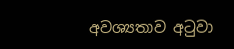අවශ්‍යතාව අටුවා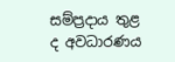සම්ප්‍රදාය තුළ ද අවධාරණය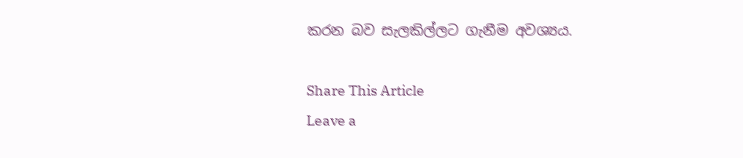කරන බව සැලකිල්ලට ගැනීම අවශ්‍යය.

Share This Article
Leave a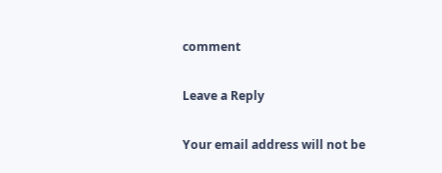comment

Leave a Reply

Your email address will not be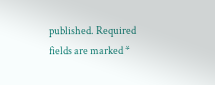published. Required fields are marked *